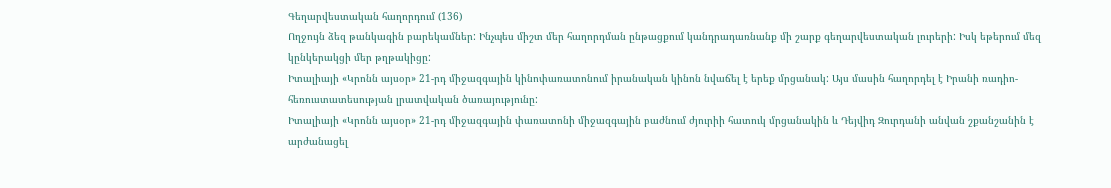Գեղարվեստական հաղորդում (136)
Ողջույն ձեզ թանկագին բարեկամներ: Ինչպես միշտ մեր հաղորդման ընթացքում կանդրադառնանք մի շարք գեղարվեստական լուրերի: Իսկ եթերում մեզ կընկերակցի մեր թղթակիցը:
Իտալիայի «Կրոնն այսօր» 21-րդ միջազգային կինոփառատոնում իրանական կինոն նվաճել է երեք մրցանակ: Այս մասին հաղորդել է Իրանի ռադիո-հեռուստատեսության լրատվական ծառայությունը:
Իտալիայի «Կրոնն այսօր» 21-րդ միջազգային փառատոնի միջազգային բաժնում ժյուրիի հատուկ մրցանակին և Դեյվիդ Զուրդանի անվան շքանշանին է արժանացել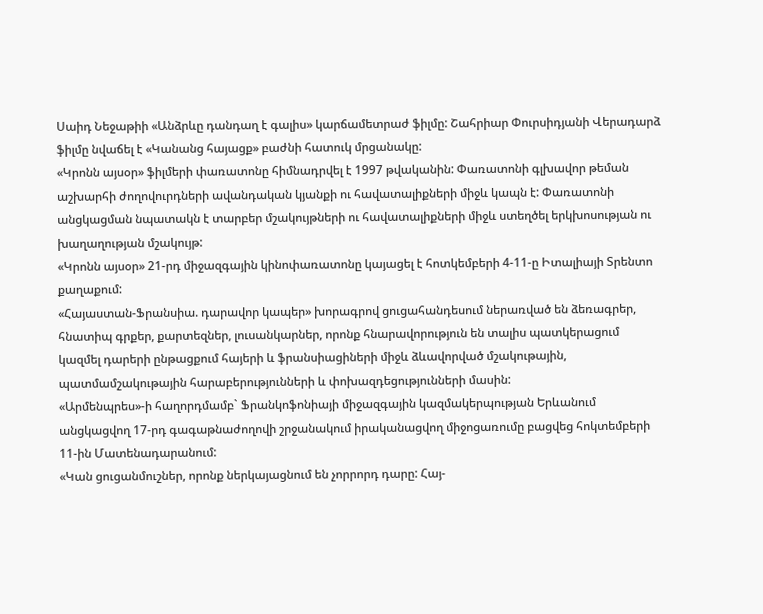Սաիդ Նեջաթիի «Անձրևը դանդաղ է գալիս» կարճամետրաժ ֆիլմը: Շահրիար Փուրսիդյանի Վերադարձ ֆիլմը նվաճել է «Կանանց հայացք» բաժնի հատուկ մրցանակը:
«Կրոնն այսօր» ֆիլմերի փառատոնը հիմնադրվել է 1997 թվականին: Փառատոնի գլխավոր թեման աշխարհի ժողովուրդների ավանդական կյանքի ու հավատալիքների միջև կապն է: Փառատոնի անցկացման նպատակն է տարբեր մշակույթների ու հավատալիքների միջև ստեղծել երկխոսության ու խաղաղության մշակույթ:
«Կրոնն այսօր» 21-րդ միջազգային կինոփառատոնը կայացել է հոտկեմբերի 4-11-ը Իտալիայի Տրենտո քաղաքում:
«Հայաստան-Ֆրանսիա. դարավոր կապեր» խորագրով ցուցահանդեսում ներառված են ձեռագրեր, հնատիպ գրքեր, քարտեզներ, լուսանկարներ, որոնք հնարավորություն են տալիս պատկերացում կազմել դարերի ընթացքում հայերի և ֆրանսիացիների միջև ձևավորված մշակութային, պատմամշակութային հարաբերությունների և փոխազդեցությունների մասին:
«Արմենպրես»-ի հաղորդմամբ` Ֆրանկոֆոնիայի միջազգային կազմակերպության Երևանում անցկացվող 17-րդ գագաթնաժողովի շրջանակում իրականացվող միջոցառումը բացվեց հոկտեմբերի 11-ին Մատենադարանում:
«Կան ցուցանմուշներ, որոնք ներկայացնում են չորրորդ դարը: Հայ-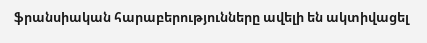ֆրանսիական հարաբերությունները ավելի են ակտիվացել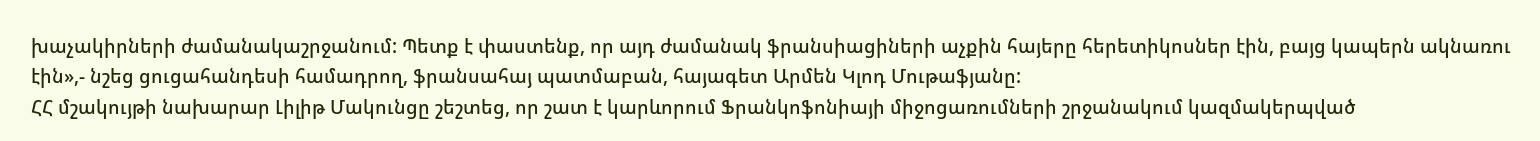խաչակիրների ժամանակաշրջանում: Պետք է փաստենք, որ այդ ժամանակ ֆրանսիացիների աչքին հայերը հերետիկոսներ էին, բայց կապերն ակնառու էին»,- նշեց ցուցահանդեսի համադրող, ֆրանսահայ պատմաբան, հայագետ Արմեն Կլոդ Մութաֆյանը:
ՀՀ մշակույթի նախարար Լիլիթ Մակունցը շեշտեց, որ շատ է կարևորում Ֆրանկոֆոնիայի միջոցառումների շրջանակում կազմակերպված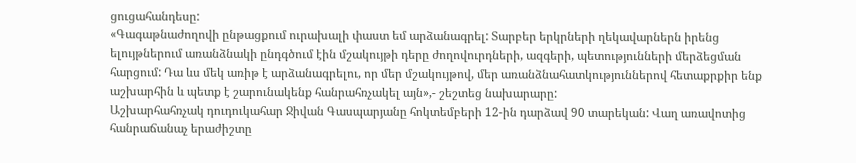ցուցահանդեսը:
«Գագաթնաժողովի ընթացքում ուրախալի փաստ եմ արձանագրել: Տարբեր երկրների ղեկավարներն իրենց ելույթներում առանձնակի ընդգծում էին մշակույթի դերը ժողովուրդների, ազգերի, պետությունների մերձեցման հարցում: Դա ևս մեկ առիթ է արձանագրելու, որ մեր մշակույթով, մեր առանձնահատկություններով հետաքրքիր ենք աշխարհին և պետք է շարունակենք հանրահռչակել այն»,- շեշտեց նախարարը:
Աշխարհահռչակ դուդուկահար Ջիվան Գասպարյանը հոկտեմբերի 12-ին դարձավ 90 տարեկան: Վաղ առավոտից հանրաճանաչ երաժիշտը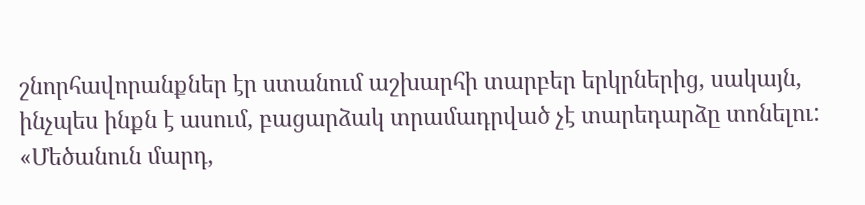շնորհավորանքներ էր ստանում աշխարհի տարբեր երկրներից, սակայն, ինչպես ինքն է ասում, բացարձակ տրամադրված չէ տարեդարձը տոնելու:
«Մեծանուն մարդ,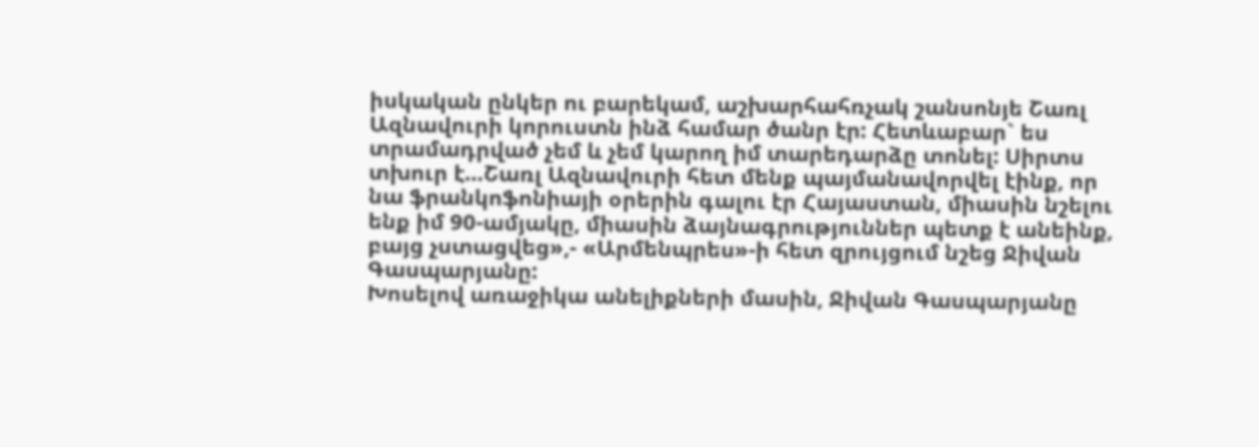իսկական ընկեր ու բարեկամ, աշխարհահռչակ շանսոնյե Շառլ Ազնավուրի կորուստն ինձ համար ծանր էր: Հետևաբար` ես տրամադրված չեմ և չեմ կարող իմ տարեդարձը տոնել: Սիրտս տխուր է…Շառլ Ազնավուրի հետ մենք պայմանավորվել էինք, որ նա ֆրանկոֆոնիայի օրերին գալու էր Հայաստան, միասին նշելու ենք իմ 90-ամյակը, միասին ձայնագրություններ պետք է անեինք, բայց չստացվեց»,- «Արմենպրես»-ի հետ զրույցում նշեց Ջիվան Գասպարյանը:
Խոսելով առաջիկա անելիքների մասին, Ջիվան Գասպարյանը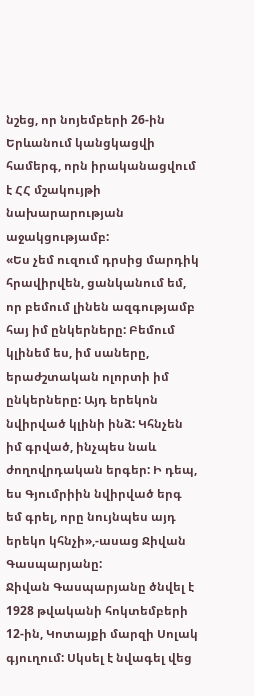նշեց, որ նոյեմբերի 26-ին Երևանում կանցկացվի համերգ, որն իրականացվում է ՀՀ մշակույթի նախարարության աջակցությամբ:
«Ես չեմ ուզում դրսից մարդիկ հրավիրվեն, ցանկանում եմ, որ բեմում լինեն ազգությամբ հայ իմ ընկերները: Բեմում կլինեմ ես, իմ սաները, երաժշտական ոլորտի իմ ընկերները: Այդ երեկոն նվիրված կլինի ինձ: Կհնչեն իմ գրված, ինչպես նաև ժողովրդական երգեր: Ի դեպ, ես Գյումրիին նվիրված երգ եմ գրել, որը նույնպես այդ երեկո կհնչի»,-ասաց Ջիվան Գասպարյանը:
Ջիվան Գասպարյանը ծնվել է 1928 թվականի հոկտեմբերի 12-ին, Կոտայքի մարզի Սոլակ գյուղում: Սկսել է նվագել վեց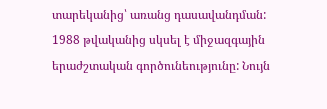տարեկանից՝ առանց դասավանդման: 1988 թվականից սկսել է միջազգային երաժշտական գործունեությունը: Նույն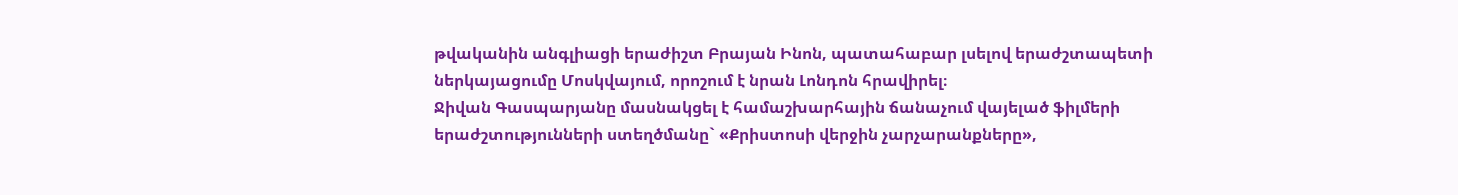թվականին անգլիացի երաժիշտ Բրայան Ինոն, պատահաբար լսելով երաժշտապետի ներկայացումը Մոսկվայում, որոշում է նրան Լոնդոն հրավիրել։
Ջիվան Գասպարյանը մասնակցել է համաշխարհային ճանաչում վայելած ֆիլմերի երաժշտությունների ստեղծմանը` «Քրիստոսի վերջին չարչարանքները»,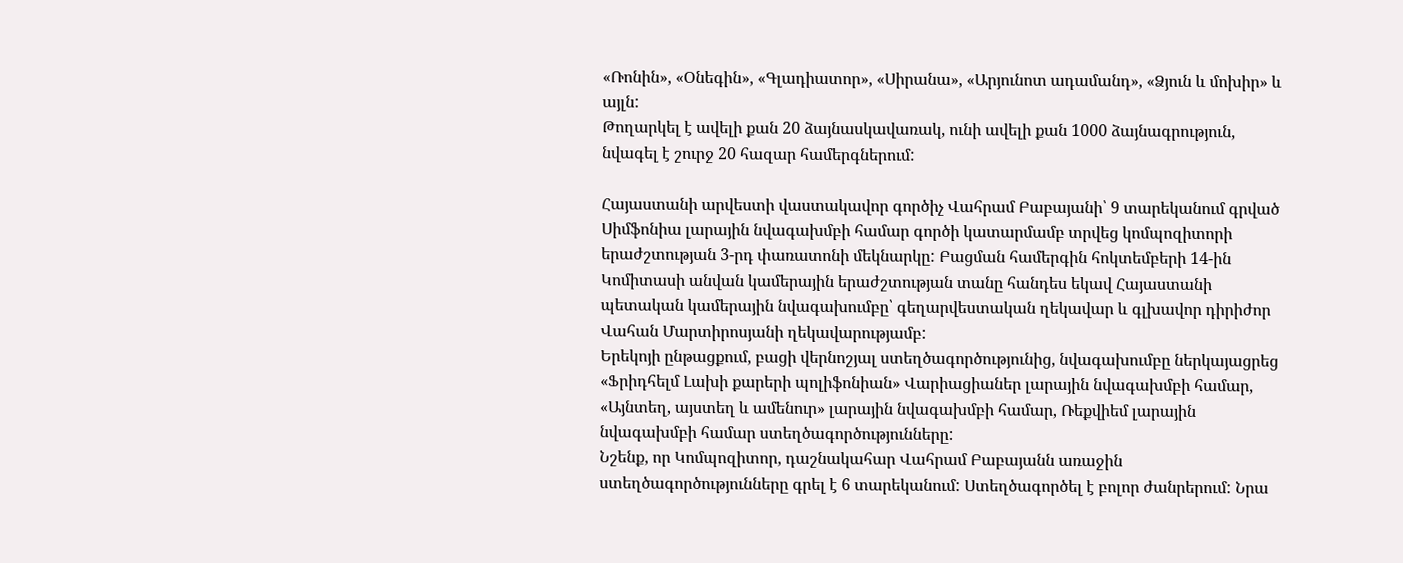«Ռոնին», «Օնեգին», «Գլադիատոր», «Սիրանա», «Արյունոտ ադամանդ», «Ձյուն և մոխիր» և այլն:
Թողարկել է ավելի քան 20 ձայնասկավառակ, ունի ավելի քան 1000 ձայնագրություն, նվագել է շուրջ 20 հազար համերգներում:

Հայաստանի արվեստի վաստակավոր գործիչ Վահրամ Բաբայանի՝ 9 տարեկանում գրված Սիմֆոնիա լարային նվագախմբի համար գործի կատարմամբ տրվեց կոմպոզիտորի երաժշտության 3-րդ փառատոնի մեկնարկը: Բացման համերգին հոկտեմբերի 14-ին Կոմիտասի անվան կամերային երաժշտության տանը հանդես եկավ Հայաստանի պետական կամերային նվագախումբը՝ գեղարվեստական ղեկավար և գլխավոր դիրիժոր Վահան Մարտիրոսյանի ղեկավարությամբ:
Երեկոյի ընթացքում, բացի վերնոշյալ ստեղծագործությունից, նվագախումբը ներկայացրեց «Ֆրիդհելմ Լախի քարերի պոլիֆոնիան» Վարիացիաներ լարային նվագախմբի համար, «Այնտեղ, այստեղ և ամենուր» լարային նվագախմբի համար, Ռեքվիեմ լարային նվագախմբի համար ստեղծագործությունները:
Նշենք, որ Կոմպոզիտոր, դաշնակահար Վահրամ Բաբայանն առաջին ստեղծագործությունները գրել է 6 տարեկանում: Ստեղծագործել է բոլոր ժանրերում: Նրա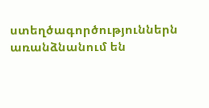ստեղծագործություններն առանձնանում են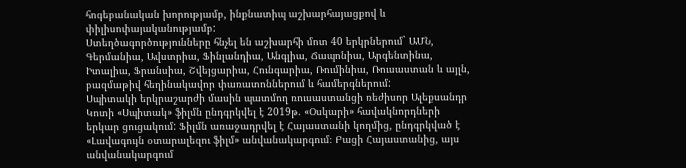հոգեբանական խորությամբ, ինքնատիպ աշխարհայացքով և փիլիսոփայականությամբ:
Ստեղծագործությունները հնչել են աշխարհի մոտ 40 երկրներում` ԱՄՆ, Գերմանիա, Ավստրիա, Ֆինլանդիա, Անգլիա, Ճապոնիա, Արգենտինա, Իտալիա, Ֆրանսիա, Շվեյցարիա, Հունգարիա, Ռումինիա, Ռուսաստան և այլն, բազմաթիվ հեղինակավոր փառատոններում և համերգներում:
Սպիտակի երկրաշարժի մասին պատմող ռուսաստանցի ռեժիսոր Ալեքսանդր Կոտի «Սպիտակ» ֆիլմն ընդգրկվել է 2019թ. «Օսկարի» հավակնորդների երկար ցուցակում: Ֆիլմն առաջադրվել է Հայաստանի կողմից, ընդգրկված է «Լավագույն օտարալեզու ֆիլմ» անվանակարգում։ Բացի Հայաստանից, այս անվանակարգում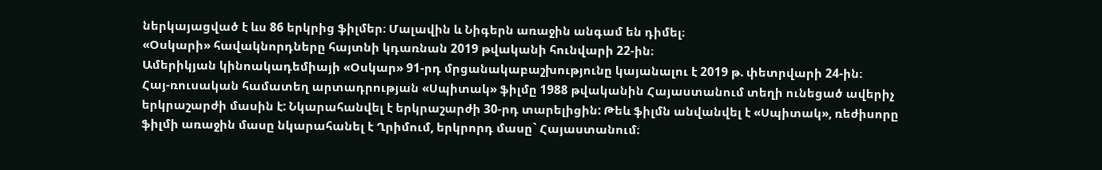ներկայացված է ևս 86 երկրից ֆիլմեր։ Մալավին և Նիգերն առաջին անգամ են դիմել։
«Օսկարի» հավակնորդները հայտնի կդառնան 2019 թվականի հունվարի 22-ին։
Ամերիկյան կինոակադեմիայի «Օսկար» 91-րդ մրցանակաբաշխությունը կայանալու է 2019 թ. փետրվարի 24-ին։
Հայ-ռուսական համատեղ արտադրության «Սպիտակ» ֆիլմը 1988 թվականին Հայաստանում տեղի ունեցած ավերիչ երկրաշարժի մասին է: Նկարահանվել է երկրաշարժի 30-րդ տարելիցին: Թեև ֆիլմն անվանվել է «Սպիտակ», ռեժիսորը ֆիլմի առաջին մասը նկարահանել է Ղրիմում, երկրորդ մասը` Հայաստանում։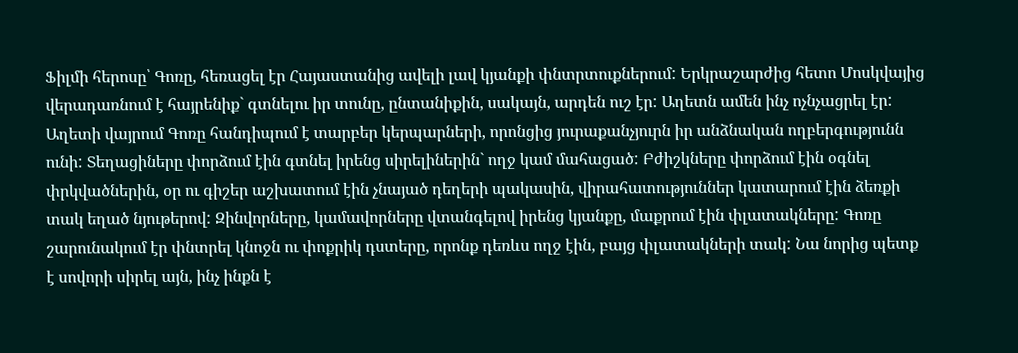Ֆիլմի հերոսը՝ Գոռը, հեռացել էր Հայաստանից ավելի լավ կյանքի փնտրտուքներում: Երկրաշարժից հետո Մոսկվայից վերադառնում է հայրենիք` գտնելու իր տունը, ընտանիքին, սակայն, արդեն ուշ էր: Աղետն ամեն ինչ ոչնչացրել էր: Աղետի վայրում Գոռը հանդիպում է տարբեր կերպարների, որոնցից յուրաքանչյուրն իր անձնական ողբերգությունն ունի: Տեղացիները փորձում էին գտնել իրենց սիրելիներին` ողջ կամ մահացած: Բժիշկները փորձում էին օգնել փրկվածներին, օր ու գիշեր աշխատում էին չնայած դեղերի պակասին, վիրահատություններ կատարում էին ձեռքի տակ եղած նյութերով: Զինվորները, կամավորները վտանգելով իրենց կյանքը, մաքրում էին փլատակները: Գոռը շարունակում էր փնտրել կնոջն ու փոքրիկ դստերը, որոնք դեռևս ողջ էին, բայց փլատակների տակ: Նա նորից պետք է սովորի սիրել այն, ինչ ինքն է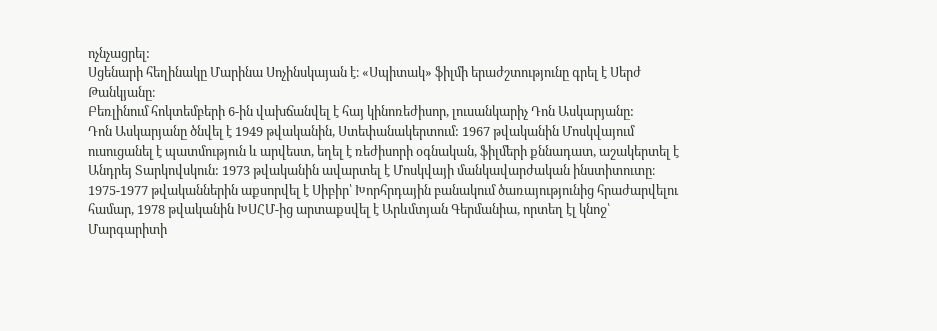ոչնչացրել:
Սցենարի հեղինակը Մարինա Սոչինսկայան է։ «Սպիտակ» ֆիլմի երաժշտությունը գրել է Սերժ Թանկյանը։
Բեռլինում հոկտեմբերի 6-ին վախճանվել է հայ կինոռեժիսոր, լուսանկարիչ Դոն Ասկարյանը:
Դոն Ասկարյանը ծնվել է 1949 թվականին, Ստեփանակերտում: 1967 թվականին Մոսկվայում ուսուցանել է պատմություն և արվեստ, եղել է ռեժիսորի օգնական, ֆիլմերի քննադատ, աշակերտել է Անդրեյ Տարկովսկուն: 1973 թվականին ավարտել է Մոսկվայի մանկավարժական ինստիտուտը։ 1975-1977 թվականներին աքսորվել է Սիբիր՝ Խորհրդային բանակում ծառայությունից հրաժարվելու համար, 1978 թվականին ԽՍՀՄ-ից արտաքսվել է Արևմտյան Գերմանիա, որտեղ էլ կնոջ՝ Մարգարիտի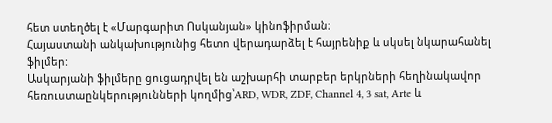հետ ստեղծել է «Մարգարիտ Ոսկանյան» կինոֆիրման։
Հայաստանի անկախությունից հետո վերադարձել է հայրենիք և սկսել նկարահանել ֆիլմեր:
Ասկարյանի ֆիլմերը ցուցադրվել են աշխարհի տարբեր երկրների հեղինակավոր հեռուստաընկերությունների կողմից՝ARD, WDR, ZDF, Channel 4, 3 sat, Arte և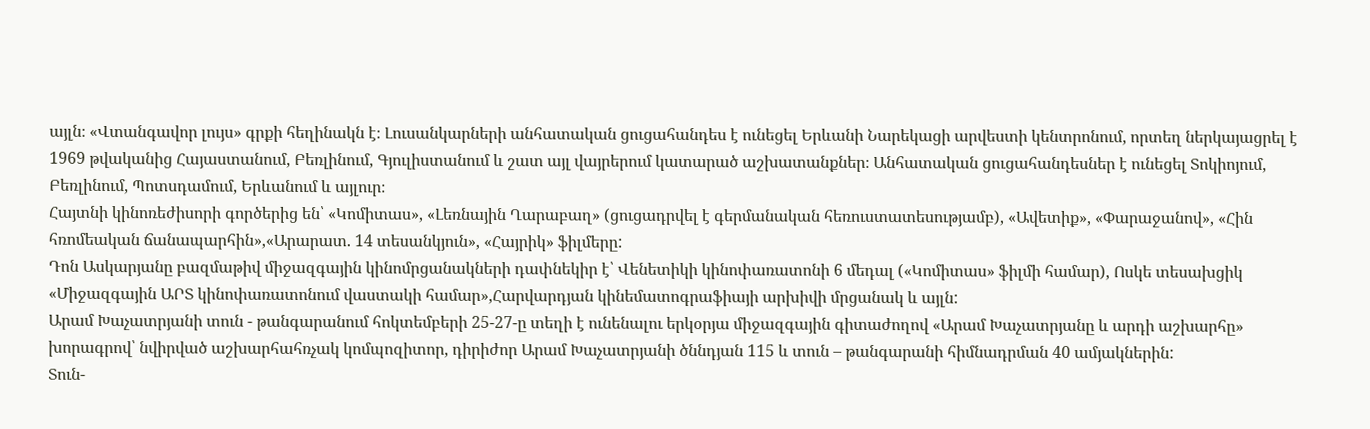այլն։ «Վտանգավոր լույս» գրքի հեղինակն է։ Լուսանկարների անհատական ցուցահանդես է ունեցել Երևանի Նարեկացի արվեստի կենտրոնում, որտեղ ներկայացրել է 1969 թվականից Հայաստանում, Բեռլինում, Գյուլիստանում և շատ այլ վայրերում կատարած աշխատանքներ։ Անհատական ցուցահանդեսներ է ունեցել Տոկիոյում, Բեռլինում, Պոտսդամում, Երևանում և այլուր։
Հայտնի կինոռեժիսորի գործերից են՝ «Կոմիտաս», «Լեռնային Ղարաբաղ» (ցուցադրվել է գերմանական հեռուստատեսությամբ), «Ավետիք», «Փարաջանով», «Հին հռոմեական ճանապարհին»,«Արարատ. 14 տեսանկյուն», «Հայրիկ» ֆիլմերը:
Դոն Ասկարյանը բազմաթիվ միջազգային կինոմրցանակների դափնեկիր է՝ Վենետիկի կինոփառատոնի 6 մեդալ («Կոմիտաս» ֆիլմի համար), Ոսկե տեսախցիկ «Միջազգային ԱՐՏ կինոփառատոնում վաստակի համար»,Հարվարդյան կինեմատոգրաֆիայի արխիվի մրցանակ և այլն:
Արամ Խաչատրյանի տուն - թանգարանում հոկտեմբերի 25-27-ը տեղի է ունենալու երկօրյա միջազգային գիտաժողով «Արամ Խաչատրյանը և արդի աշխարհը» խորագրով՝ նվիրված աշխարհահռչակ կոմպոզիտոր, դիրիժոր Արամ Խաչատրյանի ծննդյան 115 և տուն – թանգարանի հիմնադրման 40 ամյակներին:
Տուն-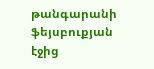թանգարանի ֆեյսբուքյան էջից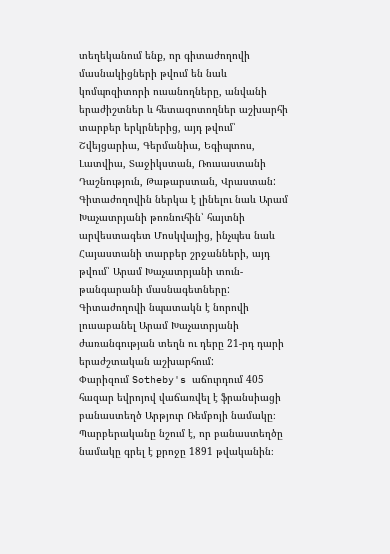տեղեկանում ենք, որ գիտաժողովի մասնակիցների թվում են նաև կոմպոզիտորի ուսանողները, անվանի երաժիշտներ և հետազոտողներ աշխարհի տարբեր երկրներից, այդ թվում՝ Շվեյցարիա, Գերմանիա, Եգիպտոս, Լատվիա, Տաջիկստան, Ռուսաստանի Դաշնություն, Թաթարստան, Վրաստան: Գիտաժողովին ներկա է լինելու նաև Արամ Խաչատրյանի թոռնուհին՝ հայտնի արվեստագետ Մոսկվայից, ինչպես նաև Հայաստանի տարբեր շրջանների, այդ թվում՝ Արամ Խաչատրյանի տուն-թանգարանի մասնագետները:
Գիտաժողովի նպատակն է նորովի լուսաբանել Արամ Խաչատրյանի ժառանգության տեղն ու դերը 21-րդ դարի երաժշտական աշխարհում:
Փարիզում Sotheby's աճուրդում 405 հազար եվրոյով վաճառվել է ֆրանսիացի բանաստեղծ Արթյուր Ռեմբոյի նամակը։
Պարբերականը նշում է, որ բանաստեղծը նամակը գրել է քրոջը 1891 թվականին։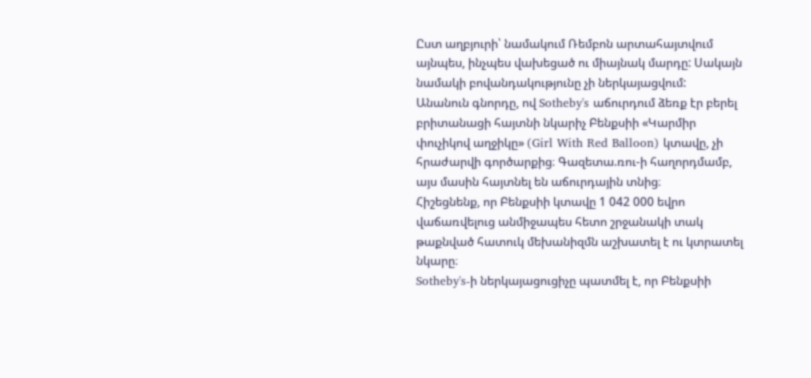Ըստ աղբյուրի՝ նամակում Ռեմբոն արտահայտվում այնպես, ինչպես վախեցած ու միայնակ մարդը: Սակայն նամակի բովանդակությունը չի ներկայացվում:
Անանուն գնորդը, ով Sotheby's աճուրդում ձեռք էր բերել բրիտանացի հայտնի նկարիչ Բենքսիի «Կարմիր փուչիկով աղջիկը» (Girl With Red Balloon) կտավը, չի հրաժարվի գործարքից։ Գազետա.ռու-ի հաղորդմամբ, այս մասին հայտնել են աճուրդային տնից։
Հիշեցնենք, որ Բենքսիի կտավը 1 042 000 եվրո վաճառվելուց անմիջապես հետո շրջանակի տակ թաքնված հատուկ մեխանիզմն աշխատել է ու կտրատել նկարը։
Sotheby's-ի ներկայացուցիչը պատմել է, որ Բենքսիի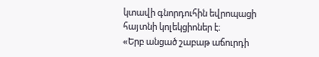կտավի գնորդուհին եվրոպացի հայտնի կոլեկցիոներ է։
«Երբ անցած շաբաթ աճուրդի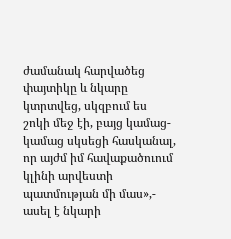ժամանակ հարվածեց փայտիկը և նկարը կտրտվեց, սկզբում ես շոկի մեջ էի, բայց կամաց-կամաց սկսեցի հասկանալ, որ այժմ իմ հավաքածուում կլինի արվեստի պատմության մի մաս»,- ասել է նկարի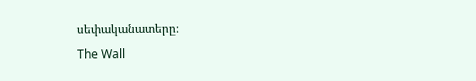սեփականատերը։
The Wall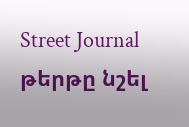Street Journal թերթը նշել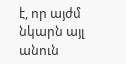է, որ այժմ նկարն այլ անուն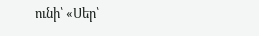ունի՝ «Սեր՝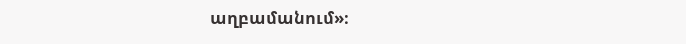աղբամանում»։